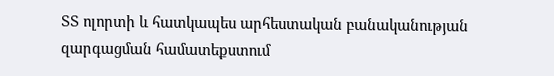ՏՏ ոլորտի և հատկապես արհեստական բանականության զարգացման համատեքստում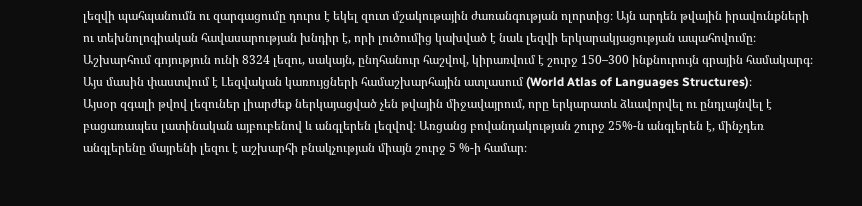լեզվի պահպանումն ու զարգացումը դուրս է եկել զուտ մշակութային ժառանգության ոլորտից։ Այն արդեն թվային իրավունքների ու տեխնոլոգիական հավասարության խնդիր է, որի լուծումից կախված է նաև լեզվի երկարակյացության ապահովումը։
Աշխարհում գոյություն ունի 8324 լեզու, սակայն, ընդհանուր հաշվով, կիրառվում է շուրջ 150–300 ինքնուրույն գրային համակարգ։ Այս մասին փաստվում է Լեզվական կառույցների համաշխարհային ատլասում (World Atlas of Languages Structures)։
Այսօր զգալի թվով լեզուներ լիարժեք ներկայացված չեն թվային միջավայրում, որը երկարատև ձևավորվել ու ընդլայնվել է բացառապես լատինական այբուբենով և անգլերեն լեզվով։ Առցանց բովանդակության շուրջ 25%-ն անգլերեն է, մինչդեռ անգլերենը մայրենի լեզու է աշխարհի բնակչության միայն շուրջ 5 %-ի համար։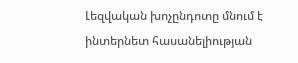Լեզվական խոչընդոտը մնում է ինտերնետ հասանելիության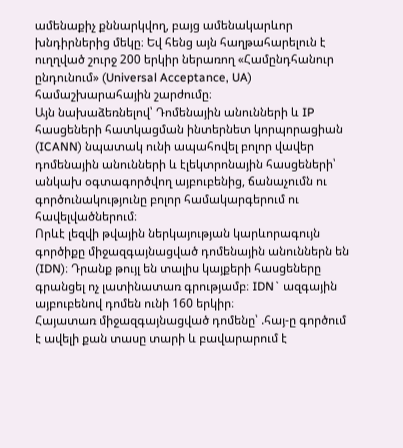ամենաքիչ քննարկվող, բայց ամենակարևոր խնդիրներից մեկը։ Եվ հենց այն հաղթահարելուն է ուղղված շուրջ 200 երկիր ներառող «Համընդհանուր ընդունում» (Universal Acceptance, UA) համաշխարահային շարժումը։
Այն նախաձեռնելով՝ Դոմենային անունների և IP հասցեների հատկացման ինտերնետ կորպորացիան (ICANN) նպատակ ունի ապահովել բոլոր վավեր դոմենային անունների և էլեկտրոնային հասցեների՝ անկախ օգտագործվող այբուբենից, ճանաչումն ու գործունակությունը բոլոր համակարգերում ու հավելվածներում։
Որևէ լեզվի թվային ներկայության կարևորագույն գործիքը միջազգայնացված դոմենային անուններն են (IDN)։ Դրանք թույլ են տալիս կայքերի հասցեները գրանցել ոչ լատինատառ գրությամբ։ IDN` ազգային այբուբենով դոմեն ունի 160 երկիր։
Հայատառ միջազգայնացված դոմենը՝ .հայ-ը գործում է ավելի քան տասը տարի և բավարարում է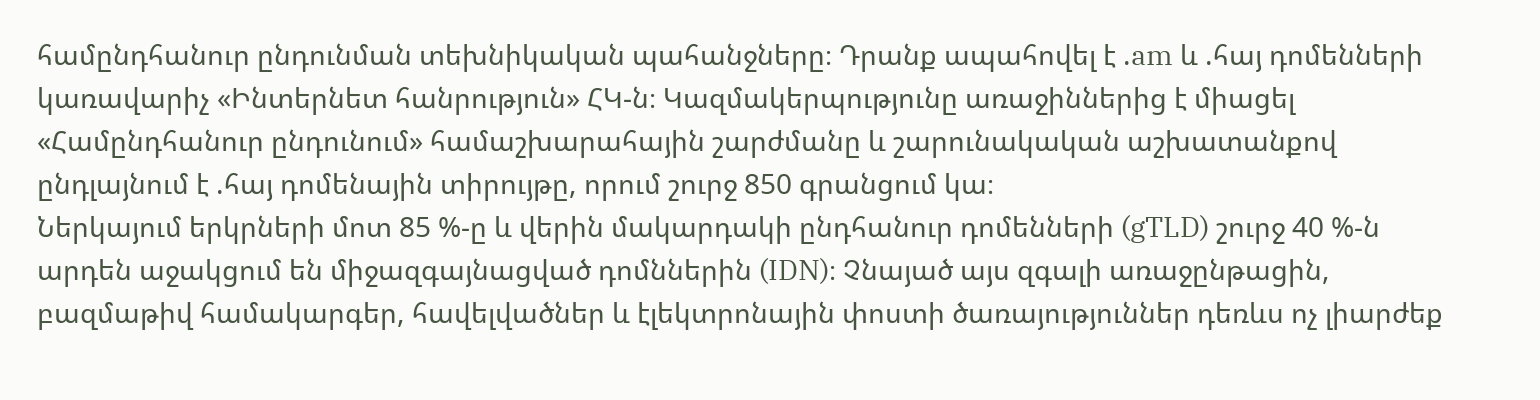համընդհանուր ընդունման տեխնիկական պահանջները։ Դրանք ապահովել է .am և .հայ դոմենների կառավարիչ «Ինտերնետ հանրություն» ՀԿ-ն։ Կազմակերպությունը առաջիններից է միացել «Համընդհանուր ընդունում» համաշխարահային շարժմանը և շարունակական աշխատանքով ընդլայնում է .հայ դոմենային տիրույթը, որում շուրջ 850 գրանցում կա։
Ներկայում երկրների մոտ 85 %-ը և վերին մակարդակի ընդհանուր դոմենների (gTLD) շուրջ 40 %-ն արդեն աջակցում են միջազգայնացված դոմններին (IDN)։ Չնայած այս զգալի առաջընթացին, բազմաթիվ համակարգեր, հավելվածներ և էլեկտրոնային փոստի ծառայություններ դեռևս ոչ լիարժեք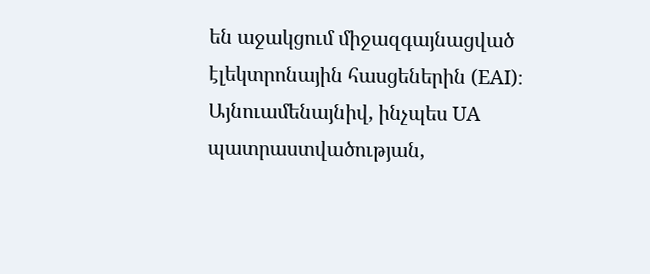են աջակցում միջազգայնացված էլեկտրոնային հասցեներին (EAI)։
Այնուամենայնիվ, ինչպես UA պատրաստվածության,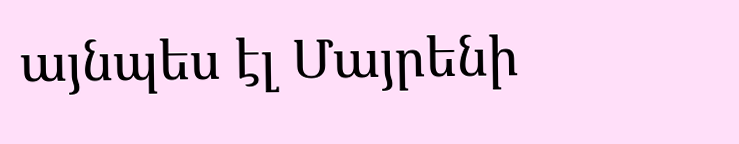այնպես էլ Մայրենի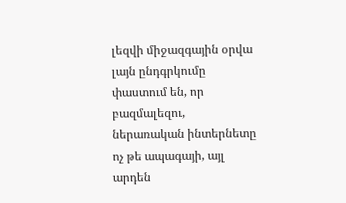լեզվի միջազգային օրվա լայն ընդգրկումը փաստում են, որ բազմալեզու, ներառական ինտերնետը ոչ թե ապագայի, այլ արդեն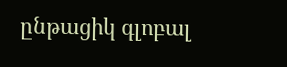ընթացիկ գլոբալ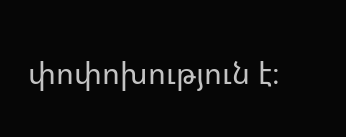փոփոխություն է։